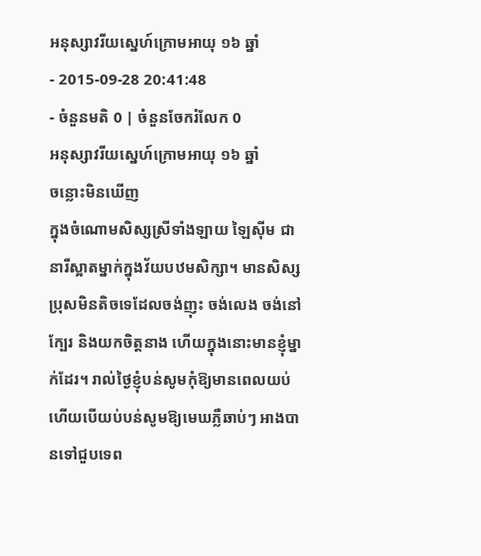អនុស្សាវរីយស្នេហ៍ក្រោមអាយុ ១៦ ឆ្នាំ
- 2015-09-28 20:41:48
- ចំនួនមតិ 0 | ចំនួនចែករំលែក 0
អនុស្សាវរីយស្នេហ៍ក្រោមអាយុ ១៦ ឆ្នាំ
ចន្លោះមិនឃើញ
ក្នុងចំណោមសិស្សស្រីទាំងឡាយ ឡៃស៊ីម ជានារីស្អាតម្នាក់ក្នុងវ័យបឋមសិក្សា។ មានសិស្សប្រុសមិនតិចទេដែលចង់ញុះ ចង់លេង ចង់នៅក្បែរ និងយកចិត្តនាង ហើយក្នុងនោះមានខ្ញុំម្នាក់ដែរ។ រាល់ថ្ងៃខ្ញុំបន់សូមកុំឱ្យមានពេលយប់ ហើយបើយប់បន់សូមឱ្យមេឃភ្លឺឆាប់ៗ អាងបានទៅជួបទេព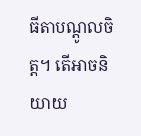ធីតាបណ្ដូលចិត្ត។ តើអាចនិយាយ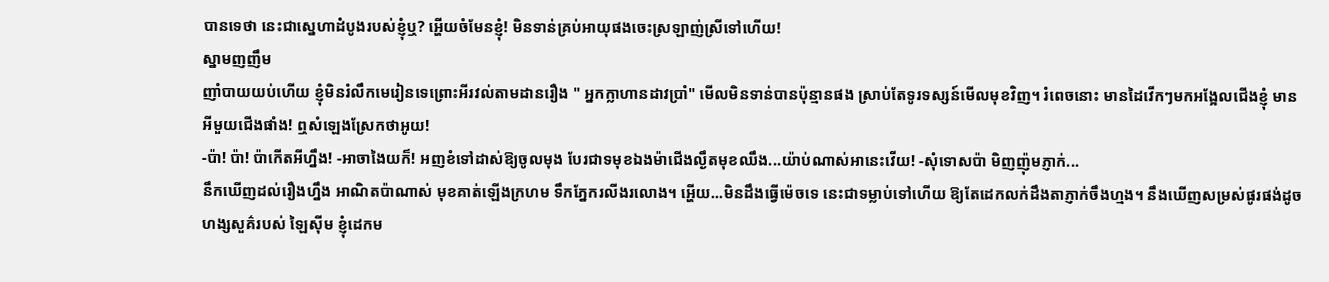បានទេថា នេះជាស្នេហាដំបូងរបស់ខ្ញុំឬ? អ្ហើយចំមែនខ្ញុំ! មិនទាន់គ្រប់អាយុផងចេះស្រឡាញ់ស្រីទៅហើយ!
ស្នាមញញឹម
ញាំបាយយប់ហើយ ខ្ញុំមិនរំលឹកមេរៀនទេព្រោះអីរវល់តាមដានរឿង " អ្នកក្លាហានដាវប្រាំ" មើលមិនទាន់បានប៉ុន្មានផង ស្រាប់តែទូរទស្សន៍មើលមុខវិញ។ រំពេចនោះ មានដៃវើកៗមកអង្អែលជើងខ្ញុំ មានអីមួយជើងផាំង! ឮសំឡេងស្រែកថាអូយ!
-ប៉ា! ប៉ា! ប៉ាកើតអីហ្នឹង! -អាចាងៃយក៏! អញខំទៅដាស់ឱ្យចូលមុង បែរជាទមុខឯងម៉ាជើងល្ងឹតមុខឈឹង...យ៉ាប់ណាស់អានេះវើយ! -សុំទោសប៉ា មិញញ៉ុមភ្ញាក់...
នឹកឃើញដល់រឿងហ្នឹង អាណិតប៉ាណាស់ មុខគាត់ឡើងក្រហម ទឹកភ្នែករលីងរលោង។ អ្ហើយ...មិនដឹងធ្វើម៉េចទេ នេះជាទម្លាប់ទៅហើយ ឱ្យតែដេកលក់ដឹងតាភ្ញាក់ចឹងហ្មង។ នឹងឃើញសម្រស់ផូរផង់ដូចហង្សសួគ៌របស់ ឡៃស៊ីម ខ្ញុំដេកម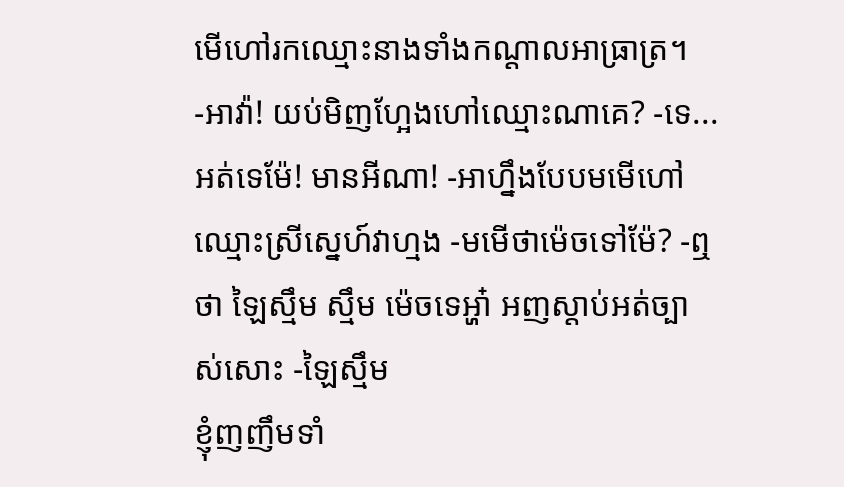មើហៅរកឈ្មោះនាងទាំងកណ្ដាលអាធ្រាត្រ។
-អាវ៉ា! យប់មិញហ្អែងហៅឈ្មោះណាគេ? -ទេ... អត់ទេម៉ែ! មានអីណា! -អាហ្នឹងបែបមមើហៅឈ្មោះស្រីស្នេហ៍វាហ្មង -មមើថាម៉េចទៅម៉ែ? -ឮថា ឡៃស្មឹម ស្មឹម ម៉េចទេអ្ហា៎ អញស្ដាប់អត់ច្បាស់សោះ -ឡៃស្មឹម
ខ្ញុំញញឹមទាំ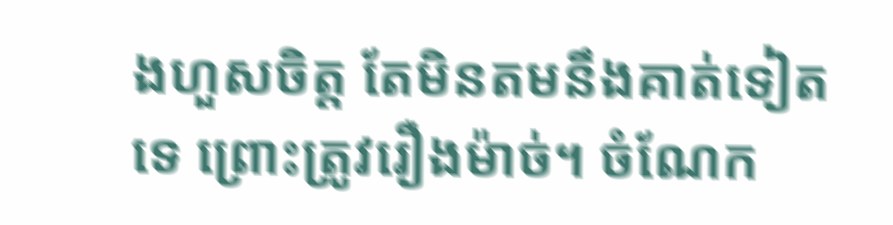ងហួសចិត្ត តែមិនតមនឹងគាត់ទៀតទេ ព្រោះត្រូវរឿងម៉ាច់។ ចំណែក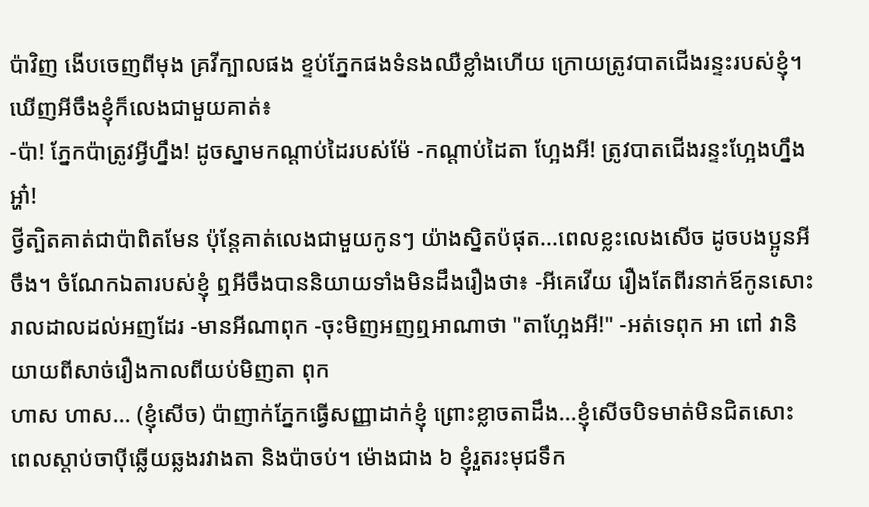ប៉ាវិញ ងើបចេញពីមុង គ្រវីក្បាលផង ខ្ទប់ភ្នែកផងទំនងឈឺខ្លាំងហើយ ក្រោយត្រូវបាតជើងរន្ទះរបស់ខ្ញុំ។ ឃើញអីចឹងខ្ញុំក៏លេងជាមួយគាត់៖
-ប៉ា! ភ្នែកប៉ាត្រូវអ្វីហ្នឹង! ដូចស្នាមកណ្ដាប់ដៃរបស់ម៉ែ -កណ្ដាប់ដៃតា ហ្អែងអី! ត្រូវបាតជើងរន្ទះហ្អែងហ្នឹងអ្ហា៎!
ថ្វីត្បិតគាត់ជាប៉ាពិតមែន ប៉ុន្តែគាត់លេងជាមួយកូនៗ យ៉ាងស្និតប៉ផុត...ពេលខ្លះលេងសើច ដូចបងប្អូនអីចឹង។ ចំណែកឯតារបស់ខ្ញុំ ឮអីចឹងបាននិយាយទាំងមិនដឹងរឿងថា៖ -អីគេវើយ រឿងតែពីរនាក់ឪកូនសោះរាលដាលដល់អញដែរ -មានអីណាពុក -ចុះមិញអញឮអាណាថា "តាហ្អែងអី!" -អត់ទេពុក អា ពៅ វានិយាយពីសាច់រឿងកាលពីយប់មិញតា ពុក
ហាស ហាស... (ខ្ញុំសើច) ប៉ាញាក់ភ្នែកធ្វើសញ្ញាដាក់ខ្ញុំ ព្រោះខ្លាចតាដឹង...ខ្ញុំសើចបិទមាត់មិនជិតសោះ ពេលស្ដាប់ចាប៉ីឆ្លើយឆ្លងរវាងតា និងប៉ាចប់។ ម៉ោងជាង ៦ ខ្ញុំរួតរះមុជទឹក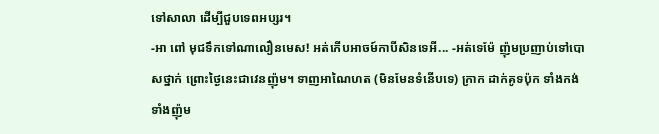ទៅសាលា ដើម្បីជួបទេពអប្សរ។
-អា ពៅ មុជទឹកទៅណាលឿនមេស! អត់កើបអាចម៍កាបីសិនទេអី... -អត់ទេម៉ែ ញ៉ុមប្រញាប់ទៅបោសថ្នាក់ ព្រោះថ្ងៃនេះជាវេនញ៉ុម។ ទាញអាណៃហត (មិនមែនទំនើបទេ) ក្រាក ដាក់គូទប៉ុក ទាំងកង់ទាំងញ៉ុម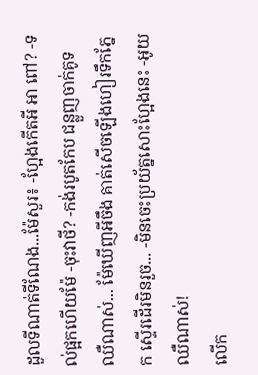ដួលទីណាត់ទីណែង...ម៉ែសួរ៖ -ហ្អែងកើតអី អា ពៅ? -ទល់ផ្អកហើយម៉ែ -ចុះវាថី? -កង់របូតកែប ជន្លួញចាក់គូទឈឺណាស់... ម៉ែឃើញអីចឹង គាត់សើចឡើងហៀរទឹកភ្នែក ស្ទើរដើរមិនរួច... -មិនចេះប្រយ័ត្នសោះហ្អែងនេះ -អូយឈឺណាស់!
លើក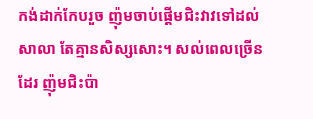កង់ដាក់កែបរួច ញ៉ុមចាប់ផ្ដើមជិះវាវទៅដល់សាលា តែគ្មានសិស្សសោះ។ សល់ពេលច្រើនដែរ ញ៉ុមជិះប៉ា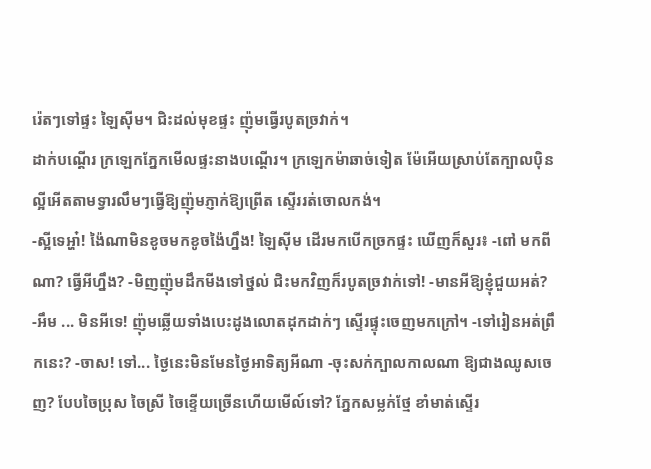រ៉េតៗទៅផ្ទះ ឡៃស៊ីម។ ជិះដល់មុខផ្ទះ ញ៉ុមធ្វើរបូតច្រវាក់។
ដាក់បណ្ដើរ ក្រឡេកភ្នែកមើលផ្ទះនាងបណ្ដើរ។ ក្រឡេកម៉ាឆាច់ទៀត ម៉ែអើយស្រាប់តែក្បាលប៉ិនល្អីអើតតាមទ្វារលឹមៗធ្វើឱ្យញ៉ុមភ្ញាក់ឱ្យព្រើត ស្ទើររត់ចោលកង់។
-ស្អីទេអ្ហា៎! ង៉ៃណាមិនខូចមកខូចង៉ៃហ្នឹង! ឡៃស៊ីម ដើរមកបើកច្រកផ្ទះ ឃើញក៏សួរ៖ -ពៅ មកពីណា? ធ្វើអីហ្នឹង? -មិញញ៉ុមដឹកមីងទៅថ្នល់ ជិះមកវិញក៏របូតច្រវាក់ទៅ! -មានអីឱ្យខ្ញុំជួយអត់? -អឹម ... មិនអីទេ! ញ៉ុមឆ្លើយទាំងបេះដូងលោតដុកដាក់ៗ ស្ទើរផ្ទុះចេញមកក្រៅ។ -ទៅរៀនអត់ព្រឹកនេះ? -ចាស! ទៅ... ថ្ងៃនេះមិនមែនថ្ងៃអាទិត្យអីណា -ចុះសក់ក្បាលកាលណា ឱ្យជាងឈូសចេញ? បែបចៃប្រុស ចៃស្រី ចៃខ្ទើយច្រើនហើយមើល៍ទៅ? ភ្នែកសម្លក់ថ្មែ ខាំមាត់ស្ទើរ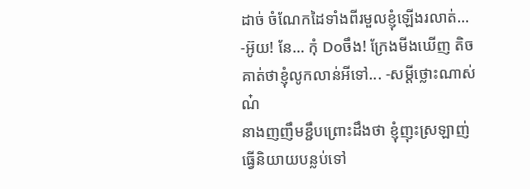ដាច់ ចំណែកដៃទាំងពីរមួលខ្ញុំឡើងរលាត់...
-អ៊ូយ! នែ... កុំ Doចឹង! ក្រែងមីងឃើញ តិចគាត់ថាខ្ញុំលូកលាន់អីទៅ... -សម្ដីថ្លោះណាស់ណ៎
នាងញញឹមខ្ជឹបព្រោះដឹងថា ខ្ញុំញុះស្រឡាញ់ធ្វើនិយាយបន្លប់ទៅ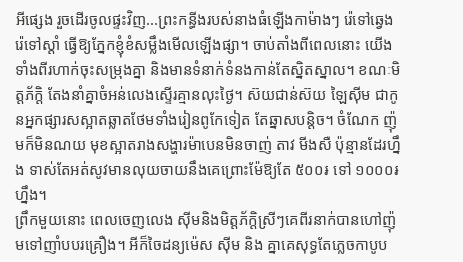អីផ្សេង រួចដើរចូលផ្ទះវិញ...ព្រះកន្ធីងរបស់នាងធំឡើងកាម៉ាងៗ រ៉េទៅឆ្វេង រ៉េទៅស្ដាំ ធ្វើឱ្យភ្នែកខ្ញុំខំសម្លឹងមើលឡើងផ្សា។ ចាប់តាំងពីពេលនោះ យើងទាំងពីរហាក់ចុះសម្រុងគ្នា និងមានទំនាក់ទំនងកាន់តែស្និតស្នាល។ ខណៈមិត្តភ័ក្ដិ តែងនាំគ្នាចំអន់លេងស្ទើរគ្មានលុះថ្ងៃ។ ស៊យជាន់ស៊យ ឡៃស៊ីម ជាកូនអ្នកផ្សារសស្អាតឆ្លាតថែមទាំងរៀនពូកែទៀត តែឆ្នាសបន្តិច។ ចំណែក ញ៉ុមក៏មិនណយ មុខស្អាតរាងសង្ហារម៉ាបេនមិនចាញ់ តាវ មីងសឺ ប៉ុន្មានដែរហ្នឹង ទាស់តែអត់សូវមានលុយចាយនឹងគេព្រោះម៉ែឱ្យតែ ៥០០៛ ទៅ ១០០០៛ ហ្នឹង។
ព្រឹកមួយនោះ ពេលចេញលេង ស៊ីមនិងមិត្តភ័ក្ដិស្រីៗគេពីរនាក់បានហៅញ៉ុមទៅញាំបបរគ្រឿង។ អីក៏ចៃដន្យម៉េស ស៊ីម និង គ្នាគេសុទ្ធតែភ្លេចកាបូប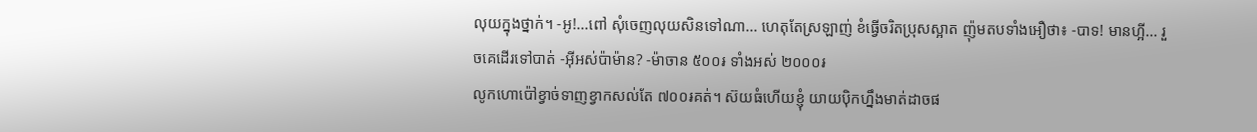លុយក្នុងថ្នាក់។ -អូ!...ពៅ សុំចេញលុយសិនទៅណា... ហេតុតែស្រឡាញ់ ខំធ្វើចរិតប្រុសស្អាត ញ៉ុមតបទាំងអឿថា៖ -បាទ! មានហ្អី... រួចគេដើរទៅបាត់ -អ៊ីអស់ប៉ាម៉ាន? -ម៉ាចាន ៥០០៛ ទាំងអស់ ២០០០៛
លូកហោប៉ៅខ្វាច់ទាញខ្វាកសល់តែ ៧០០៛គត់។ ស៊យធំហើយខ្ញុំ យាយប៉ិកហ្នឹងមាត់ដាចផ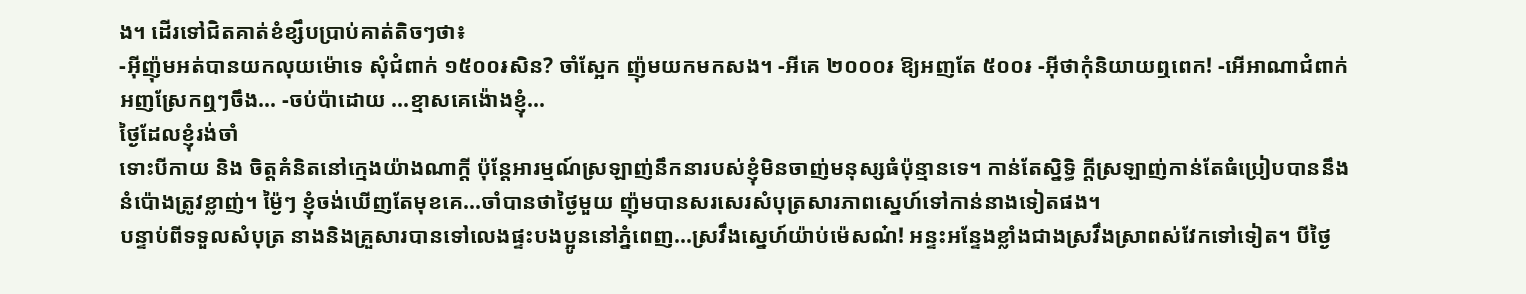ង។ ដើរទៅជិតគាត់ខំខ្សឹបប្រាប់គាត់តិចៗថា៖
-អ៊ីញ៉ុមអត់បានយកលុយម៉ោទេ សុំជំពាក់ ១៥០០៛សិន? ចាំស្អែក ញ៉ុមយកមកសង។ -អីគេ ២០០០៛ ឱ្យអញតែ ៥០០៛ -អ៊ីថាកុំនិយាយឮពេក! -អើអាណាជំពាក់ អញស្រែកឮៗចឹង... -ចប់ប៉ាដោយ ...ខ្មាសគេង៉ោងខ្ញុំ...
ថ្ងៃដែលខ្ញុំរង់ចាំ
ទោះបីកាយ និង ចិត្តគំនិតនៅក្មេងយ៉ាងណាក្ដី ប៉ុន្តែអារម្មណ៍ស្រឡាញ់នឹកនារបស់ខ្ញុំមិនចាញ់មនុស្សធំប៉ុន្មានទេ។ កាន់តែស្និទ្ធិ ក្ដីស្រឡាញ់កាន់តែធំប្រៀបបាននឹងនំប៉ោងត្រូវខ្លាញ់។ ម្ង៉ៃៗ ខ្ញុំចង់ឃើញតែមុខគេ...ចាំបានថាថ្ងៃមួយ ញ៉ុមបានសរសេរសំបុត្រសារភាពស្នេហ៍ទៅកាន់នាងទៀតផង។
បន្ទាប់ពីទទួលសំបុត្រ នាងនិងគ្រួសារបានទៅលេងផ្ទះបងប្អូននៅភ្នំពេញ...ស្រវឹងស្នេហ៍យ៉ាប់ម៉េសណ៎! អន្ទះអន្ទែងខ្លាំងជាងស្រវឹងស្រាពស់វែកទៅទៀត។ បីថ្ងៃ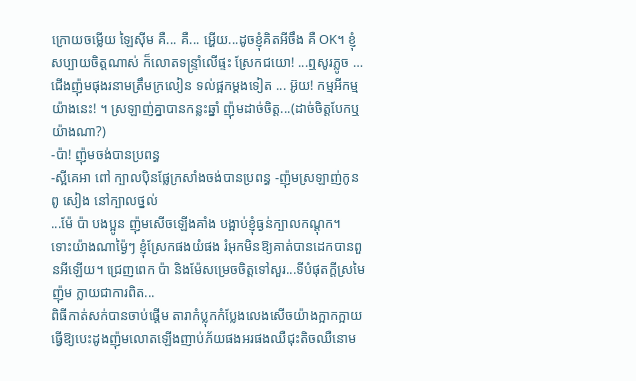ក្រោយចម្លើយ ឡៃស៊ីម គឺ... គឺ... អ្ហើយ...ដូចខ្ញុំគិតអីចឹង គឺ OK។ ខ្ញុំសប្បាយចិត្តណាស់ ក៏លោតទន្ទ្រាំលើផ្ទះ ស្រែកជយោ! ...ឮសូរភ្លូច … ជើងញ៉ុមផុងរនាមត្រឹមក្រលៀន ទល់ផ្អកម្ដងទៀត ... អ៊ូយ! កម្មអីកម្មយ៉ាងនេះ! ។ ស្រឡាញ់គ្នាបានកន្លះឆ្នាំ ញ៉ុមដាច់ចិត្ត...(ដាច់ចិត្តបែកឬយ៉ាងណា?)
-ប៉ា! ញ៉ុមចង់បានប្រពន្ធ
-ស្អីគេអា ពៅ ក្បាលប៉ិនផ្លែក្រសាំងចង់បានប្រពន្ធ -ញ៉ុមស្រឡាញ់កូនពូ សៀង នៅក្បាលថ្នល់
...ម៉ែ ប៉ា បងប្អូន ញ៉ុមសើចឡើងគាំង បង្អាប់ខ្ញុំធ្ងន់ក្បាលកណ្ដុក។ ទោះយ៉ាងណាម្ង៉ៃៗ ខ្ញុំស្រែកផងយំផង រំអុកមិនឱ្យគាត់បានដេកបានពួនអីឡើយ។ ជ្រេញពេក ប៉ា និងម៉ែសម្រេចចិត្តទៅសួរ...ទីបំផុតក្ដីស្រមៃញ៉ុម ក្លាយជាការពិត...
ពិធីកាត់សក់បានចាប់ផ្ដើម តារាកំប្លុកកំប្លែងលេងសើចយ៉ាងក្អាកក្អាយ ធ្វើឱ្យបេះដូងញ៉ុមលោតឡើងញាប់ភ័យផងអរផងឈឺជុះតិចឈឺនោម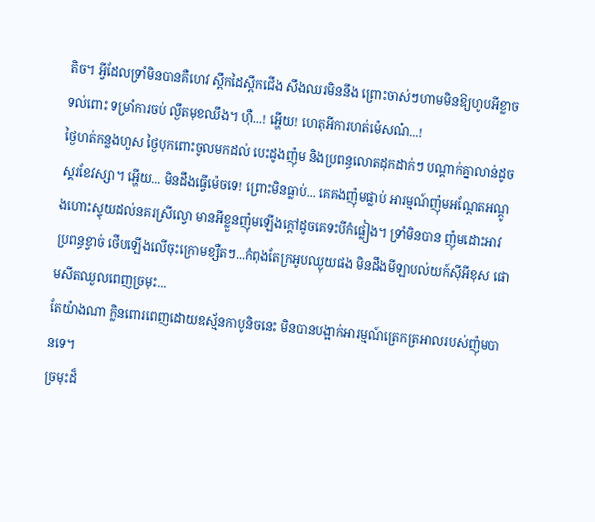តិច។ អ្វីដែលទ្រាំមិនបានគឺហេវ ស្ពឹកដៃស្ពឹកជើង សឹងឈរមិននឹង ព្រោះចាស់ៗហាមមិនឱ្យហូបអីខ្លាចទល់ពោះ ទម្រាំការចប់ ល្ងឹតមុខឈឹង។ ហ៊ឺ...! អ្ហើយ! ហេតុអីការហត់ម៉េសណ៎...!
ថ្ងៃហត់កន្លងហួស ថ្ងៃបុកពោះចូលមកដល់ បេះដូងញ៉ុម និងប្រពន្ធលោតដុកដាក់ៗ បណ្ដាក់គ្នាលាន់ដូចស្គរខែវស្សា។ អ្ហើយ... មិនដឹងធ្វើម៉េចទេ! ព្រោះមិនធ្លាប់... គេគងញ៉ុមផ្លាប់ អារម្មណ៍ញ៉ុមអណ្ដែតអណ្ដូងហោះស្ទុយដល់នគរស្រីល្វោ មានអីខ្លួនញ៉ុមឡើងក្ដៅដូចគេទះបីកំផ្លៀង។ ទ្រាំមិនបាន ញ៉ុមដោះអាវប្រពន្ធខ្វាច់ ថើបឡើងលើចុះក្រោមខ្សឺតៗ...កំពុងតែក្រអូបឈ្ងុយផង មិនដឹងមីឡាបល់យក៍ស៊ីអីខុស ផោមសីតឈួលពេញច្រមុះ...
តែយ៉ាងណា ក្លិនពោរពេញដោយឧស្ម័នកាបូនិចនេះ មិនបានបង្អាក់អារម្មណ៍ត្រេកត្រអាលរបស់ញ៉ុមបានទេ។
ច្រមុះដ៏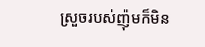ស្រួចរបស់ញ៉ុមក៏មិន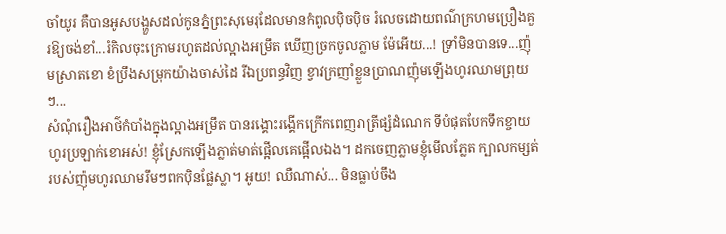ចាំយូរ គឺបានអូសបង្ហួសដល់កូនភ្នំព្រះសុមេរុដែលមានកំពូលប៉ិចប៉ិច រំលេចដោយពណ៌ក្រហមប្រឿងគួរឱ្យចង់ខាំ...រំកិលចុះក្រោមរហូតដល់ល្អាងអម្រឹត ឃើញច្រកចូលភ្លាម ម៉ែអើយ...! ទ្រាំមិនបានទេ...ញ៉ុមស្រាតខោ ខំប្រឹងសម្រុកយ៉ាងចាស់ដៃ រីឯប្រពន្ធវិញ ខ្វាវក្រញាំខ្លួនប្រាណញ៉ុមឡើងហូរឈាមព្រុយៗ...
សំណុំរឿងអាថ៌កំបាំងក្នុងល្អាងអម្រឹត បានរង្គោះរង្គើកក្រើកពេញរាត្រីផ្សំដំណេក ទីបំផុតបែកទឹកខ្ចាយ ហូរប្រឡាក់ខោអស់! ខ្ញុំស្រែកឡើងភ្លាត់មាត់ផ្អើលគេផ្អើលឯង។ ដកចេញភ្លាមខ្ញុំមើលភ្លែត ក្បាលកម្សត់របស់ញ៉ុមហូរឈាមរឹមៗពកប៉ិនផ្លែស្លា។ អូយ! ឈឺណាស់... មិនធ្លាប់ចឹង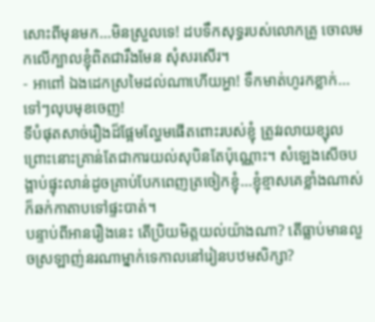សោះពីមុនមក...មិនស្រួលទេ! ដបទឹកសុទ្ធរបស់លោកគ្រូ ចោលមកលើក្បាលខ្ញុំពិតជារឹងមែន សុំសរសើរ។
- អាពៅ ឯងដេកស្រមៃដល់ណាហើយអ្ហា! ទឹកមាត់ហូរកខ្លាក់... ទៅៗលុបមុខចេញ!
ទីបំផុតសាច់រឿងដ៏ផ្អែមល្ហែមផើតពោះរបស់ខ្ញុំ ត្រូវរលាយខ្សុលព្រោះនោះគ្រាន់តែជាការយល់សុបិនតែប៉ុណ្ណោះ។ សំឡេងសើចបង្អាប់ផ្ទុះលាន់ដូចគ្រាប់បែកពេញត្រចៀកខ្ញុំ...ខ្ញុំខ្មាសគេខ្លាំងណាស់ក៏ឆក់កាតាបទៅផ្ទះបាត់។
បន្ទាប់ពីអានរឿងនេះ តើប្រិយមិត្តយល់យ៉ាងណា? តើធ្លាប់មានលួចស្រឡាញ់នរណាម្នាក់ទេកាលនៅរៀនបឋមសិក្សា?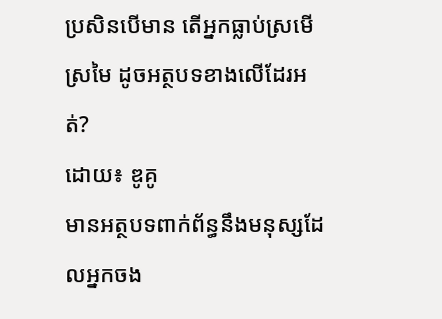ប្រសិនបើមាន តើអ្នកធ្លាប់ស្រមើស្រមៃ ដូចអត្ថបទខាងលើដែរអត់?
ដោយ៖ ឌូគូ
មានអត្ថបទពាក់ព័ន្ធនឹងមនុស្សដែលអ្នកចង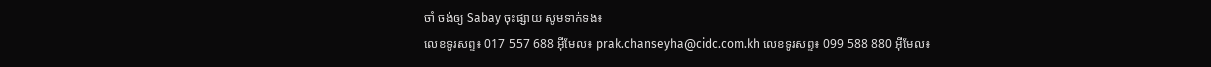ចាំ ចង់ឲ្យ Sabay ចុះផ្សាយ សូមទាក់ទង៖
លេខទូរសព្ទ៖ 017 557 688 អ៊ីមែល៖ prak.chanseyha@cidc.com.kh លេខទូរសព្ទ៖ 099 588 880 អ៊ីមែល៖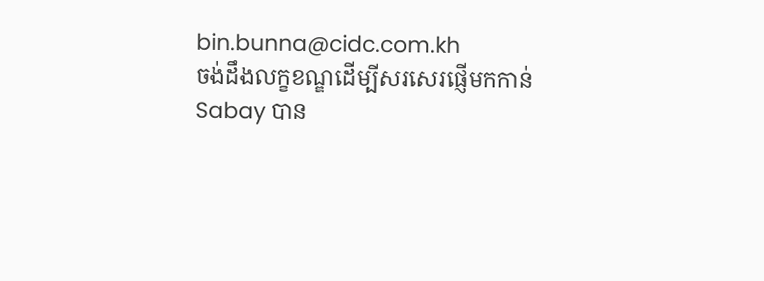bin.bunna@cidc.com.kh
ចង់ដឹងលក្ខខណ្ឌដើម្បីសរសេរផ្ញើមកកាន់ Sabay បាន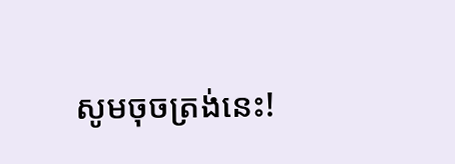សូមចុចត្រង់នេះ!